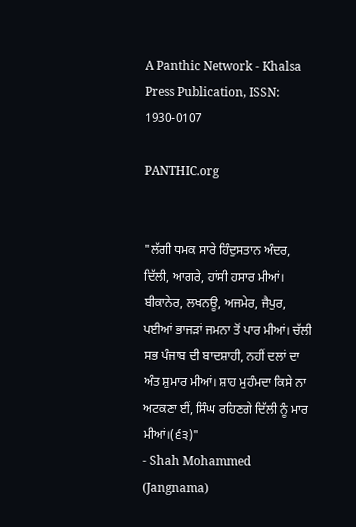A Panthic Network - Khalsa Press Publication, ISSN: 1930-0107

PANTHIC.org


"ਲੱਗੀ ਧਮਕ ਸਾਰੇ ਹਿੰਦੁਸਤਾਨ ਅੰਦਰ, ਦਿੱਲੀ, ਆਗਰੇ, ਹਾਂਸੀ ਹਸਾਰ ਮੀਆਂ। ਬੀਕਾਨੇਰ, ਲਖਨਊ, ਅਜਮੇਰ, ਜੈਪੁਰ, ਪਈਆਂ ਭਾਜੜਾਂ ਜਮਨਾ ਤੋਂ ਪਾਰ ਮੀਆਂ। ਚੱਲੀ ਸਭ ਪੰਜਾਬ ਦੀ ਬਾਦਸ਼ਾਹੀ, ਨਹੀਂ ਦਲਾਂ ਦਾ ਅੰਤ ਸ਼ੁਮਾਰ ਮੀਆਂ। ਸ਼ਾਹ ਮੁਹੰਮਦਾ ਕਿਸੇ ਨਾ ਅਟਕਣਾ ਈਂ, ਸਿੰਘ ਰਹਿਣਗੇ ਦਿੱਲੀ ਨੂੰ ਮਾਰ ਮੀਆਂ।(੬੩)"
- Shah Mohammed (Jangnama)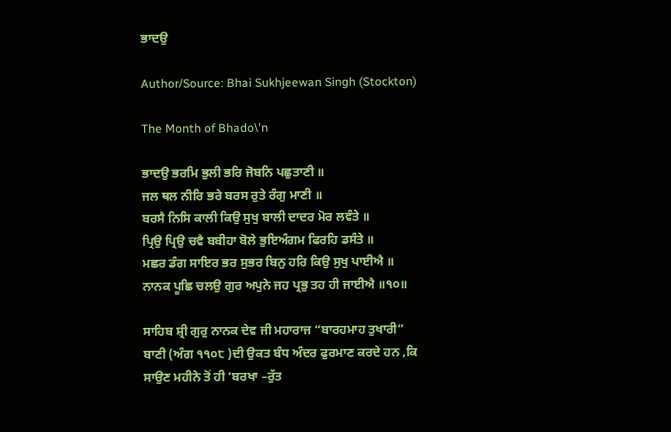ਭਾਦਉ

Author/Source: Bhai Sukhjeewan Singh (Stockton)

The Month of Bhado\'n

ਭਾਦਉ ਭਰਮਿ ਭੁਲੀ ਭਰਿ ਜੋਬਨਿ ਪਛੁਤਾਣੀ ॥
ਜਲ ਥਲ ਨੀਰਿ ਭਰੇ ਬਰਸ ਰੁਤੇ ਰੰਗੁ ਮਾਣੀ ॥
ਬਰਸੈ ਨਿਸਿ ਕਾਲੀ ਕਿਉ ਸੁਖੁ ਬਾਲੀ ਦਾਦਰ ਮੋਰ ਲਵੰਤੇ ॥
ਪ੍ਰਿਉ ਪ੍ਰਿਉ ਚਵੈ ਬਬੀਹਾ ਬੋਲੇ ਭੁਇਅੰਗਮ ਫਿਰਹਿ ਡਸੰਤੇ ॥
ਮਛਰ ਡੰਗ ਸਾਇਰ ਭਰ ਸੁਭਰ ਬਿਨੁ ਹਰਿ ਕਿਉ ਸੁਖੁ ਪਾਈਐ ॥
ਨਾਨਕ ਪੂਛਿ ਚਲਉ ਗੁਰ ਅਪੁਨੇ ਜਹ ਪ੍ਰਭੁ ਤਹ ਹੀ ਜਾਈਐ ॥੧੦॥

ਸਾਹਿਬ ਸ਼੍ਰੀ ਗੁਰੁ ਨਾਨਕ ਦੇਵ ਜੀ ਮਹਾਰਾਜ “ਬਾਰਹਮਾਹ ਤੁਖਾਰੀ” ਬਾਣੀ (ਅੰਗ ੧੧੦੮ )ਦੀ ਉਕਤ ਬੰਧ ਅੰਦਰ ਫੁਰਮਾਣ ਕਰਦੇ ਹਨ ,ਕਿ ਸਾਉਣ ਮਹੀਨੇ ਤੋਂ ਹੀ ‘ਬਰਖਾ –ਰੁੱਤ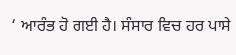‘ ਆਰੰਭ ਹੋ ਗਈ ਹੈ। ਸੰਸਾਰ ਵਿਚ ਹਰ ਪਾਸੇ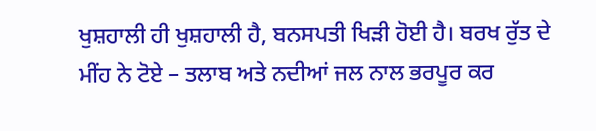ਖੁਸ਼ਹਾਲੀ ਹੀ ਖੁਸ਼ਹਾਲੀ ਹੈ, ਬਨਸਪਤੀ ਖਿੜੀ ਹੋਈ ਹੈ। ਬਰਖ ਰੁੱਤ ਦੇ ਮੀਂਹ ਨੇ ਟੋਏ – ਤਲਾਬ ਅਤੇ ਨਦੀਆਂ ਜਲ ਨਾਲ ਭਰਪੂਰ ਕਰ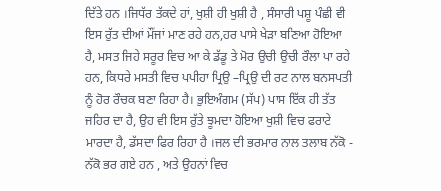ਦਿੱਤੇ ਹਨ ।ਜਿਧੱਰ ਤੱਕਦੇ ਹਾਂ, ਖੁਸ਼ੀ ਹੀ ਖੁਸ਼ੀ ਹੈ , ਸੰਸਾਰੀ ਪਸ਼ੂ ਪੰਛੀ ਵੀ ਇਸ ਰੁੱਤ ਦੀਆਂ ਮੌਂਜਾਂ ਮਾਣ ਰਹੇ ਹਨ,ਹਰ ਪਾਸੇ ਖੇੜਾ ਬਣਿਆ ਹੋਇਆ ਹੈ, ਮਸਤ ਜਿਹੇ ਸਰੂਰ ਵਿਚ ਆ ਕੇ ਡੱਡੂ ਤੇ ਮੋਰ ਉਚੀ ਉਚੀ ਰੌਲਾ ਪਾ ਰਹੇ ਹਨ, ਕਿਧਰੇ ਮਸਤੀ ਵਿਚ ਪਪੀਹਾ ਪ੍ਰਿਉ –ਪ੍ਰਿਉ ਦੀ ਰਟ ਨਾਲ ਬਨਸਪਤੀ ਨੂੰ ਹੋਰ ਰੌਚਕ ਬਣਾ ਰਿਹਾ ਹੈ। ਭੁਇਅੰਗਮ (ਸੱਪ) ਪਾਸ ਇੱਕ ਹੀ ਤੱਤ ਜਹਿਰ ਦਾ ਹੈ, ਉਹ ਵੀ ਇਸ ਰੁੱਤੇ ਝੂਮਦਾ ਹੋਇਆ ਖੁਸ਼ੀ ਵਿਚ ਫਰਾਟੇ ਮਾਰਦਾ ਹੈ, ਡੱਸਦਾ ਫਿਰ ਰਿਹਾ ਹੈ ।ਜਲ ਦੀ ਭਰਮਾਰ ਨਾਲ ਤਲਾਬ ਨੱਕੋ - ਨੱਕੋ ਭਰ ਗਏ ਹਨ , ਅਤੇ ਉਹਨਾਂ ਵਿਚ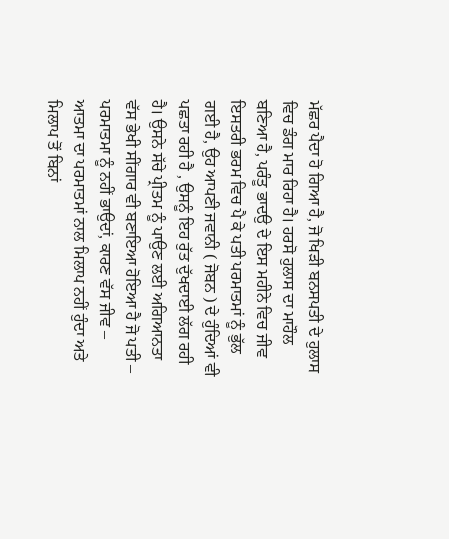ਮੱਛਰ ਪੈਦਾ ਹੋ ਗਿਆ ਹੈ, ਜੋ ਖਿੜੀ ਬਨਸਪਤੀ ਦੇ ਹੁਲਾਸ ਵਿਚ ਡੰਗ ਮਾਰ ਰਿਹਾ ਹੈ। ਹਰਸੋ ਹੁਲਾਸ ਦਾ ਮਾਹੌਲ ਬਣਿਆ ਹੈ, ਪਰੰਤੂ ਭਾਦਉ ਦੇ ਇਸ ਮਹੀਨੇ ਵਿਚ ਜੀਵ ਇਸਤਰੀ ਭਰਮ ਵਿਚ ਪੈ ਕੇ ਪਤੀ ਪਰਮਾਤਮਾਂ ਨੂੰ ਭੁੱਲ ਗਈ ਹੈ, ਉਹ ਆਪਣੀ ਜਵਾਨੀ ( ਜੋਬਨ ) ਦੇ ਹੁੰਦਿਆਂ ਵੀ ਪਛਤਾ ਰਹੀ ਹੈ , ਉਸਨੂੰ ਇਹ ਰੁੱਤ ਦੁੱਖਦਾਈ ਲੱਗ ਰਹੀ ਹੈ। ਉਸਨੇ ਸੱਚੇ ਪ੍ਰੀਤਮ ਨੂੰ ਪਾਉਣ ਲਈ ਅਗਿਆਨਤਾ ਵੱਸ ਭੇਖੀ ਸੀਂਗਾਰ ਵੀ ਬਣਾਇਆ ਹੋਇਆ ਹੈ ਜੋ ਪਤੀ – ਪਰਮਾਤਮਾ ਨੂੰ ਨਹੀਂ ਭਾਉਦਾਂ, ਕਾਰਣ ਵੱਸ ਜੀਵ – ਆਤਮਾ ਦਾ ਪਰਮਾਤਮਾਂ ਨਾਲ ਮਿਲਾਪ ਨਹੀਂ ਹੁੰਦਾ ਅਤੇ ਮਿਲਾਪ ਤੋਂ ਬਿਨਾਂ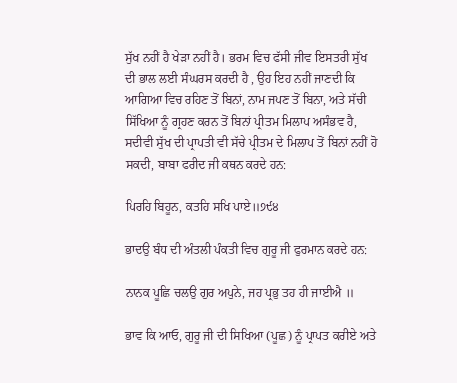ਸੁੱਖ ਨਹੀਂ ਹੈ ਖੇੜਾ ਨਹੀਂ ਹੈ। ਭਰਮ ਵਿਚ ਫੱਸੀ ਜੀਵ ਇਸਤਰੀ ਸੁੱਖ ਦੀ ਭਾਲ ਲਈ ਸੰਘਰਸ ਕਰਦੀ ਹੈ , ਉਹ ਇਹ ਨਹੀਂ ਜਾਣਦੀ ਕਿ ਆਗਿਆ ਵਿਚ ਰਹਿਣ ਤੋਂ ਬਿਨਾਂ, ਨਾਮ ਜਪਣ ਤੋਂ ਬਿਨਾ, ਅਤੇ ਸੱਚੀ ਸਿੱਖਿਆ ਨੂੰ ਗ੍ਰਹਣ ਕਰਨ ਤੋਂ ਬਿਨਾਂ ਪ੍ਰੀਤਮ ਮਿਲਾਪ ਅਸੰਭਵ ਹੈ, ਸਦੀਵੀ ਸੁੱਖ ਦੀ ਪ੍ਰਾਪਤੀ ਵੀ ਸੱਚੇ ਪ੍ਰੀਤਮ ਦੇ ਮਿਲਾਪ ਤੋਂ ਬਿਨਾਂ ਨਹੀਂ ਹੋ ਸਕਦੀ, ਬਾਬਾ ਫਰੀਦ ਜੀ ਕਥਨ ਕਰਦੇ ਹਨ:

ਪਿਰਹਿ ਬਿਹੂਨ, ਕਤਹਿ ਸਖਿ ਪਾਏ॥੭੯੪

ਭਾਦਉ ਬੰਧ ਦੀ ਅੰਤਲੀ ਪੰਕਤੀ ਵਿਚ ਗੁਰੂ ਜੀ ਫੁਰਮਾਨ ਕਰਦੇ ਹਨ:

ਨਾਨਕ ਪੂਛਿ ਚਲਉ ਗੁਰ ਅਪੁਨੇ, ਜਹ ਪ੍ਰਭੁ ਤਹ ਹੀ ਜਾਈਐ ॥

ਭਾਵ ਕਿ ਆਓ, ਗੁਰੂ ਜੀ ਦੀ ਸਿਖਿਆ (ਪੂਛ) ਨੂੰ ਪ੍ਰਾਪਤ ਕਰੀਏ ਅਤੇ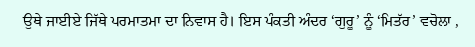ਉਥੇ ਜਾਈਏ ਜਿੱਥੇ ਪਰਮਾਤਮਾ ਦਾ ਨਿਵਾਸ ਹੈ। ਇਸ ਪੰਕਤੀ ਅੰਦਰ ‘ਗੁਰੂ’ ਨੂੰ ‘ਮਿਤੱਰ’ ਵਚੋਲਾ ,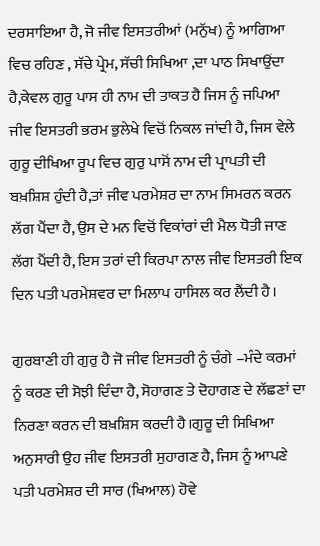ਦਰਸਾਇਆ ਹੈ, ਜੋ ਜੀਵ ਇਸਤਰੀਆਂ (ਮਨੁੱਖ) ਨੂੰ ਆਗਿਆ ਵਿਚ ਰਹਿਣ , ਸੱਚੇ ਪ੍ਰੇਮ, ਸੱਚੀ ਸਿਖਿਆ ,ਦਾ ਪਾਠ ਸਿਖਾਉਂਦਾ ਹੈ,ਕੇਵਲ ਗੁਰੂ ਪਾਸ ਹੀ ਨਾਮ ਦੀ ਤਾਕਤ ਹੈ ਜਿਸ ਨੂੰ ਜਪਿਆ ਜੀਵ ਇਸਤਰੀ ਭਰਮ ਭੁਲੇਖੇ ਵਿਚੋਂ ਨਿਕਲ ਜਾਂਦੀ ਹੈ, ਜਿਸ ਵੇਲੇ ਗੁਰੂ ਦੀਖਿਆ ਰੂਪ ਵਿਚ ਗੁਰੁ ਪਾਸੋਂ ਨਾਮ ਦੀ ਪ੍ਰਾਪਤੀ ਦੀ ਬਖ਼ਸ਼ਿਸ਼ ਹੁੰਦੀ ਹੈ,ਤਾਂ ਜੀਵ ਪਰਮੇਸ਼ਰ ਦਾ ਨਾਮ ਸਿਮਰਨ ਕਰਨ ਲੱਗ ਪੈਂਦਾ ਹੈ, ਉਸ ਦੇ ਮਨ ਵਿਚੋਂ ਵਿਕਾਂਰਾਂ ਦੀ ਮੈਲ ਧੋਤੀ ਜਾਣ ਲੱਗ ਪੈਂਦੀ ਹੈ, ਇਸ ਤਰਾਂ ਦੀ ਕਿਰਪਾ ਨਾਲ ਜੀਵ ਇਸਤਰੀ ਇਕ ਦਿਨ ਪਤੀ ਪਰਮੇਸ਼ਵਰ ਦਾ ਮਿਲਾਪ ਹਾਸਿਲ ਕਰ ਲੈਂਦੀ ਹੈ।

ਗੁਰਬਾਣੀ ਹੀ ਗੁਰੁ ਹੈ ਜੋ ਜੀਵ ਇਸਤਰੀ ਨੂੰ ਚੰਗੇ –ਮੰਦੇ ਕਰਮਾਂ ਨੂੰ ਕਰਣ ਦੀ ਸੋਝੀ ਦਿੰਦਾ ਹੈ, ਸੋਹਾਗਣ ਤੇ ਦੋਹਾਗਣ ਦੇ ਲੱਛਣਾਂ ਦਾ ਨਿਰਣਾ ਕਰਨ ਦੀ ਬਖ਼ਸ਼ਿਸ ਕਰਦੀ ਹੈ।ਗੁਰੂ ਦੀ ਸਿਖਿਆ ਅਨੁਸਾਰੀ ਉਹ ਜੀਵ ਇਸਤਰੀ ਸੁਹਾਗਣ ਹੈ, ਜਿਸ ਨੂੰ ਆਪਣੇ ਪਤੀ ਪਰਮੇਸ਼ਰ ਦੀ ਸਾਰ (ਖਿਆਲ) ਹੋਵੇ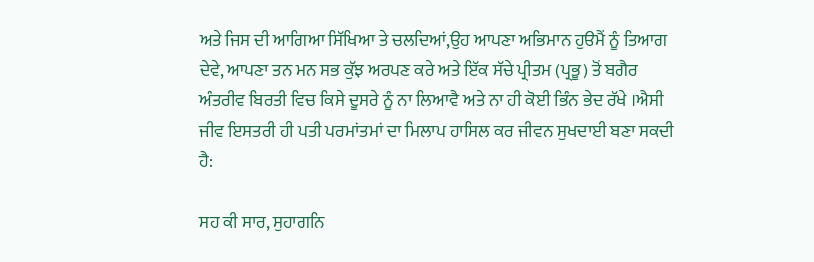ਅਤੇ ਜਿਸ ਦੀ ਆਗਿਆ ਸਿੱਖਿਆ ਤੇ ਚਲਦਿਆਂ,ਉਹ ਆਪਣਾ ਅਭਿਮਾਨ ਹੁੳਮੈਂ ਨੂੰ ਤਿਆਗ ਦੇਵੇ, ਆਪਣਾ ਤਨ ਮਨ ਸਭ ਕੁੱਝ ਅਰਪਣ ਕਰੇ ਅਤੇ ਇੱਕ ਸੱਚੇ ਪ੍ਰੀਤਮ (ਪ੍ਰਭੂ) ਤੋਂ ਬਗੈਰ ਅੰਤਰੀਵ ਬਿਰਤੀ ਵਿਚ ਕਿਸੇ ਦੂਸਰੇ ਨੂੰ ਨਾ ਲਿਆਵੈ ਅਤੇ ਨਾ ਹੀ ਕੋਈ ਭਿੰਨ ਭੇਦ ਰੱਖੇ ।ਐਸੀ ਜੀਵ ਇਸਤਰੀ ਹੀ ਪਤੀ ਪਰਮਾਂਤਮਾਂ ਦਾ ਮਿਲਾਪ ਹਾਸਿਲ ਕਰ ਜੀਵਨ ਸੁਖਦਾਈ ਬਣਾ ਸਕਦੀ ਹੈ:

ਸਹ ਕੀ ਸਾਰ, ਸੁਹਾਗਨਿ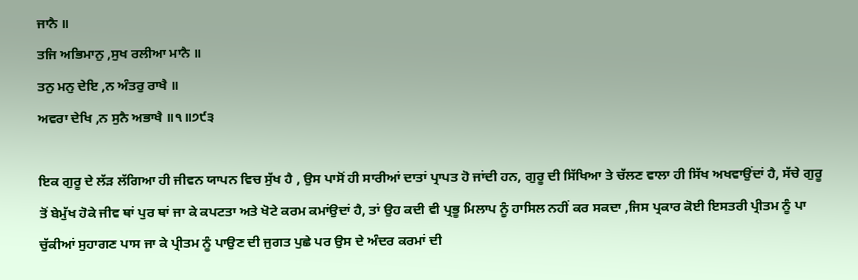ਜਾਨੈ ॥
ਤਜਿ ਅਭਿਮਾਨੁ ,ਸੁਖ ਰਲੀਆ ਮਾਨੈ ॥
ਤਨੁ ਮਨੁ ਦੇਇ ,ਨ ਅੰਤਰੁ ਰਾਖੈ ॥
ਅਵਰਾ ਦੇਖਿ ,ਨ ਸੁਨੈ ਅਭਾਖੈ ॥੧॥੭੯੩

ਇਕ ਗੁਰੂ ਦੇ ਲੱੜ ਲੱਗਿਆ ਹੀ ਜੀਵਨ ਯਾਪਨ ਵਿਚ ਸੁੱਖ ਹੈ , ਉਸ ਪਾਸੋਂ ਹੀ ਸਾਰੀਆਂ ਦਾਤਾਂ ਪ੍ਰਾਪਤ ਹੋ ਜਾਂਦੀ ਹਨ, ਗੁਰੂ ਦੀ ਸਿੱਖਿਆ ਤੇ ਚੱਲਣ ਵਾਲਾ ਹੀ ਸਿੱਖ ਅਖਵਾਉਂਦਾਂ ਹੈ, ਸੱਚੇ ਗੁਰੂ ਤੋਂ ਬੇਮੁੱਖ ਹੋਕੇ ਜੀਵ ਥਾਂ ਪੁਰ ਥਾਂ ਜਾ ਕੇ ਕਪਟਤਾ ਅਤੇ ਖੋਟੇ ਕਰਮ ਕਮਾਂਉਦਾਂ ਹੈ, ਤਾਂ ਉਹ ਕਦੀ ਵੀ ਪ੍ਰਭੂ ਮਿਲਾਪ ਨੂੰ ਹਾਸਿਲ ਨਹੀਂ ਕਰ ਸਕਦਾ ,ਜਿਸ ਪ੍ਰਕਾਰ ਕੋਈ ਇਸਤਰੀ ਪ੍ਰੀਤਮ ਨੂੰ ਪਾ ਚੁੱਕੀਆਂ ਸੁਹਾਗਣ ਪਾਸ ਜਾ ਕੇ ਪ੍ਰੀਤਮ ਨੂੰ ਪਾਉਣ ਦੀ ਜੁਗਤ ਪੁਛੇ ਪਰ ਉਸ ਦੇ ਅੰਦਰ ਕਰਮਾਂ ਦੀ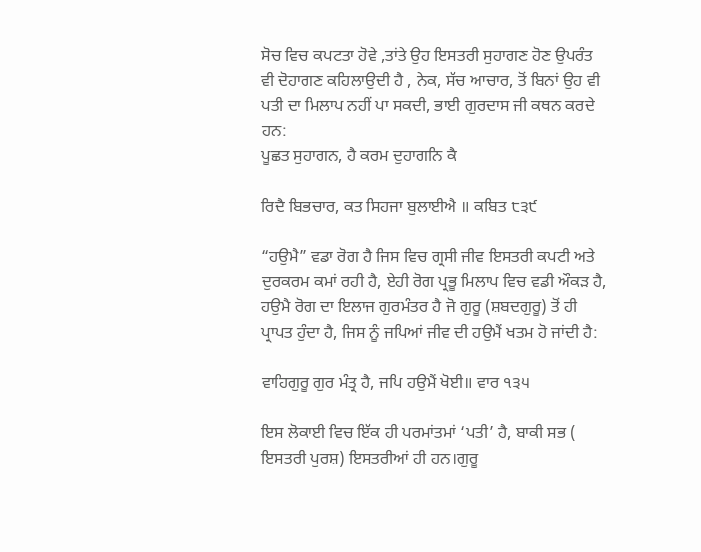ਸੋਚ ਵਿਚ ਕਪਟਤਾ ਹੋਵੇ ,ਤਾਂਤੇ ਉਹ ਇਸਤਰੀ ਸੁਹਾਗਣ ਹੋਣ ਉਪਰੰਤ ਵੀ ਦੋਹਾਗਣ ਕਹਿਲਾਉਦੀ ਹੈ , ਨੇਕ, ਸੱਚ ਆਚਾਰ, ਤੋਂ ਬਿਨਾਂ ਉਹ ਵੀ ਪਤੀ ਦਾ ਮਿਲਾਪ ਨਹੀਂ ਪਾ ਸਕਦੀ, ਭਾਈ ਗੁਰਦਾਸ ਜੀ ਕਥਨ ਕਰਦੇ ਹਨ:
ਪੂਛਤ ਸੁਹਾਗਨ, ਹੈ ਕਰਮ ਦੁਹਾਗਨਿ ਕੈ

ਰਿਦੈ ਬਿਭਚਾਰ, ਕਤ ਸਿਹਜਾ ਬੁਲਾਈਐ ॥ ਕਬਿਤ ੮੩੯

“ਹਉਮੈ” ਵਡਾ ਰੋਗ ਹੈ ਜਿਸ ਵਿਚ ਗ੍ਰਸੀ ਜੀਵ ਇਸਤਰੀ ਕਪਟੀ ਅਤੇ ਦੁਰਕਰਮ ਕਮਾਂ ਰਹੀ ਹੈ, ਏਹੀ ਰੋਗ ਪ੍ਰਭੂ ਮਿਲਾਪ ਵਿਚ ਵਡੀ ਔਕੜ ਹੈ, ਹਉਮੈ ਰੋਗ ਦਾ ਇਲਾਜ ਗੁਰਮੰਤਰ ਹੈ ਜੋ ਗੁਰੂ (ਸ਼ਬਦਗੁਰੂ) ਤੋਂ ਹੀ ਪ੍ਰਾਪਤ ਹੁੰਦਾ ਹੈ, ਜਿਸ ਨੂੰ ਜਪਿਆਂ ਜੀਵ ਦੀ ਹਉਮੈਂ ਖਤਮ ਹੋ ਜਾਂਦੀ ਹੈ:

ਵਾਹਿਗੁਰੂ ਗੁਰ ਮੰਤ੍ਰ ਹੈ, ਜਪਿ ਹਉਮੈਂ ਖੋਈ॥ ਵਾਰ ੧੩੫

ਇਸ ਲੋਕਾਈ ਵਿਚ ਇੱਕ ਹੀ ਪਰਮਾਂਤਮਾਂ ‘ਪਤੀ’ ਹੈ, ਬਾਕੀ ਸਭ ( ਇਸਤਰੀ ਪੁਰਸ਼) ਇਸਤਰੀਆਂ ਹੀ ਹਨ।ਗੁਰੂ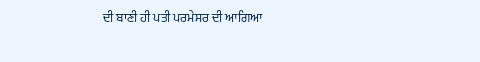ਦੀ ਬਾਣੀ ਹੀ ਪਤੀ ਪਰਮੇਸਰ ਦੀ ਆਗਿਆ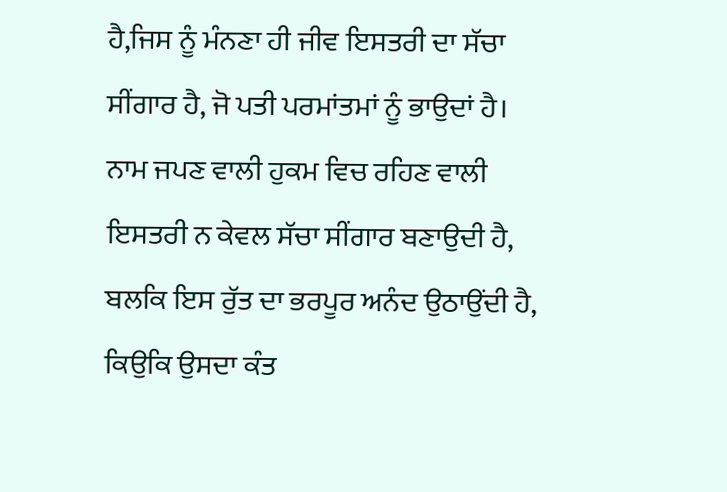ਹੈ,ਜਿਸ ਨੂੰ ਮੰਨਣਾ ਹੀ ਜੀਵ ਇਸਤਰੀ ਦਾ ਸੱਚਾ ਸੀਂਗਾਰ ਹੈ, ਜੋ ਪਤੀ ਪਰਮਾਂਤਮਾਂ ਨੂੰ ਭਾਉਦਾਂ ਹੈ। ਨਾਮ ਜਪਣ ਵਾਲੀ ਹੁਕਮ ਵਿਚ ਰਹਿਣ ਵਾਲੀ ਇਸਤਰੀ ਨ ਕੇਵਲ ਸੱਚਾ ਸੀਂਗਾਰ ਬਣਾਉਦੀ ਹੈ, ਬਲਕਿ ਇਸ ਰੁੱਤ ਦਾ ਭਰਪੂਰ ਅਨੰਦ ਉਠਾਉਂਦੀ ਹੈ, ਕਿਉਕਿ ਉਸਦਾ ਕੰਤ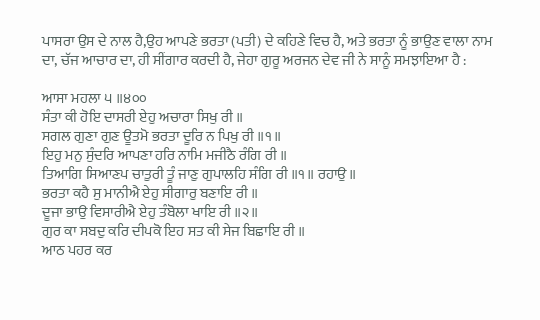ਪਾਸਰਾ ਉਸ ਦੇ ਨਾਲ ਹੈ,ਉਹ ਆਪਣੇ ਭਰਤਾ (ਪਤੀ) ਦੇ ਕਹਿਣੇ ਵਿਚ ਹੈ, ਅਤੇ ਭਰਤਾ ਨੂੰ ਭਾਉਣ ਵਾਲਾ ਨਾਮ ਦਾ, ਚੱਜ ਆਚਾਰ ਦਾ, ਹੀ ਸੀਂਗਾਰ ਕਰਦੀ ਹੈ, ਜੇਹਾ ਗੁਰੂ ਅਰਜਨ ਦੇਵ ਜੀ ਨੇ ਸਾਨੂੰ ਸਮਝਾਇਆ ਹੈ :

ਆਸਾ ਮਹਲਾ ੫ ॥੪੦੦
ਸੰਤਾ ਕੀ ਹੋਇ ਦਾਸਰੀ ਏਹੁ ਅਚਾਰਾ ਸਿਖੁ ਰੀ ॥
ਸਗਲ ਗੁਣਾ ਗੁਣ ਊਤਮੋ ਭਰਤਾ ਦੂਰਿ ਨ ਪਿਖੁ ਰੀ ॥੧॥
ਇਹੁ ਮਨੁ ਸੁੰਦਰਿ ਆਪਣਾ ਹਰਿ ਨਾਮਿ ਮਜੀਠੈ ਰੰਗਿ ਰੀ ॥
ਤਿਆਗਿ ਸਿਆਣਪ ਚਾਤੁਰੀ ਤੂੰ ਜਾਣੁ ਗੁਪਾਲਹਿ ਸੰਗਿ ਰੀ ॥੧॥ ਰਹਾਉ ॥
ਭਰਤਾ ਕਹੈ ਸੁ ਮਾਨੀਐ ਏਹੁ ਸੀਗਾਰੁ ਬਣਾਇ ਰੀ ॥
ਦੂਜਾ ਭਾਉ ਵਿਸਾਰੀਐ ਏਹੁ ਤੰਬੋਲਾ ਖਾਇ ਰੀ ॥੨॥
ਗੁਰ ਕਾ ਸਬਦੁ ਕਰਿ ਦੀਪਕੋ ਇਹ ਸਤ ਕੀ ਸੇਜ ਬਿਛਾਇ ਰੀ ॥
ਆਠ ਪਹਰ ਕਰ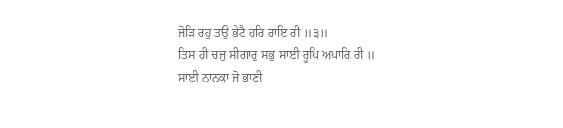ਜੋੜਿ ਰਹੁ ਤਉ ਭੇਟੈ ਹਰਿ ਰਾਇ ਰੀ ॥੩॥
ਤਿਸ ਹੀ ਚਜੁ ਸੀਗਾਰੁ ਸਭੁ ਸਾਈ ਰੂਪਿ ਅਪਾਰਿ ਰੀ ॥
ਸਾਈ ਨਾਨਕਾ ਜੋ ਭਾਣੀ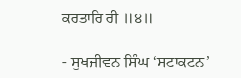ਕਰਤਾਰਿ ਰੀ ॥੪॥

- ਸੁਖਜੀਵਨ ਸਿੰਘ ‘ਸਟਾਕਟਨ’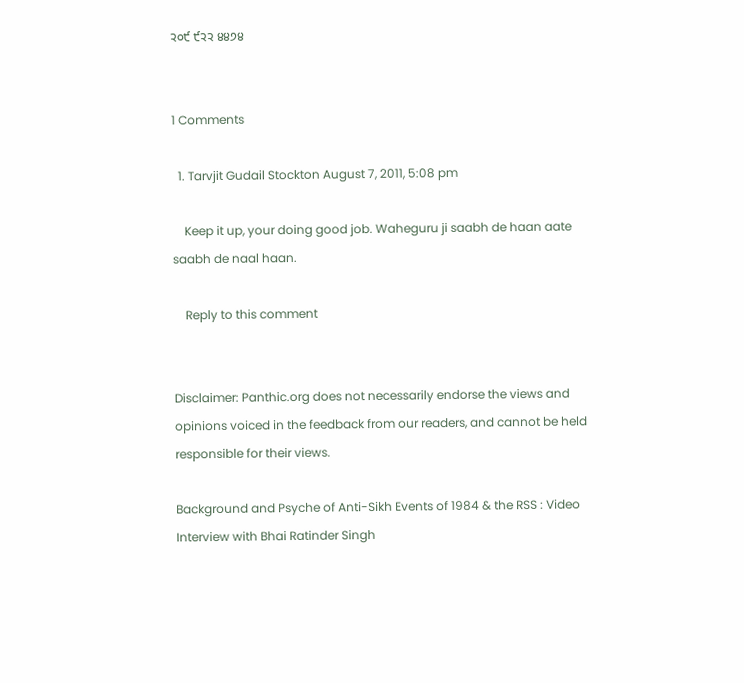੨੦੯ ੯੨੨ ੪੪੭੪


1 Comments

  1. Tarvjit Gudail Stockton August 7, 2011, 5:08 pm

    Keep it up, your doing good job. Waheguru ji saabh de haan aate saabh de naal haan.

    Reply to this comment


Disclaimer: Panthic.org does not necessarily endorse the views and opinions voiced in the feedback from our readers, and cannot be held responsible for their views.

Background and Psyche of Anti-Sikh Events of 1984 & the RSS : Video Interview with Bhai Ratinder Singh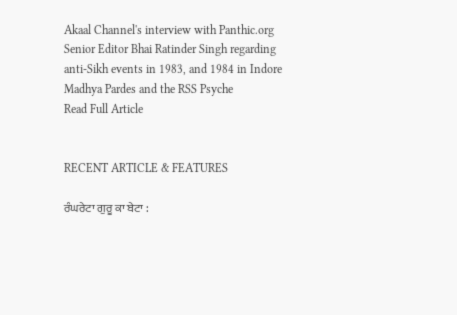Akaal Channel's interview with Panthic.org Senior Editor Bhai Ratinder Singh regarding anti-Sikh events in 1983, and 1984 in Indore Madhya Pardes and the RSS Psyche
Read Full Article


RECENT ARTICLE & FEATURES

ਰੰਘਰੇਟਾ ਗੁਰੂ ਕਾ ਬੇਟਾ :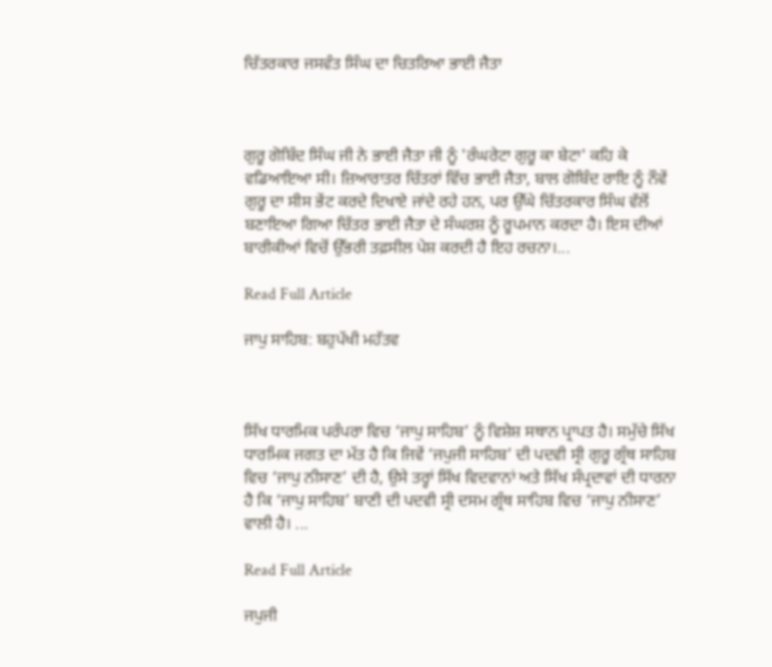ਚਿੱਤਰਕਾਰ ਜਸਵੰਤ ਸਿੰਘ ਦਾ ਚਿਤਰਿਆ ਭਾਈ ਜੈਤਾ



ਗੁਰੂ ਗੋਬਿੰਦ ਸਿੰਘ ਜੀ ਨੇ ਭਾਈ ਜੈਤਾ ਜੀ ਨੂੰ 'ਰੰਘਰੇਟਾ ਗੁਰੂ ਕਾ ਬੇਟਾ' ਕਹਿ ਕੇ ਵਡਿਆਇਆ ਸੀ। ਜ਼ਿਆਰਾਤਰ ਚਿੱਤਰਾਂ ਵਿੱਚ ਭਾਈ ਜੈਤਾ, ਬਾਲ ਗੋਬਿੰਦ ਰਾਇ ਨੂੰ ਨੌਵੇਂ ਗੁਰੂ ਦਾ ਸੀਸ ਭੇਂਟ ਕਰਦੇ ਦਿਖਾਏ ਜਾਂਦੇ ਰਹੇ ਹਨ, ਪਰ ਉੱਘੇ ਚਿੱਤਰਕਾਰ ਸਿੰਘ ਵੱਲੋਂ ਬਣਾਇਆ ਗਿਆ ਚਿੱਤਰ ਭਾਈ ਜੈਤਾ ਦੇ ਸੰਘਰਸ਼ ਨੂੰ ਰੂਪਮਾਨ ਕਰਦਾ ਹੈ। ਇਸ ਦੀਆਂ ਬਾਰੀਕੀਆਂ ਵਿਚੋਂ ਉੱਭਰੀ ਤਫ਼ਸੀਲ ਪੇਸ਼ ਕਰਦੀ ਹੈ ਇਹ ਰਚਨਾ।...

Read Full Article

ਜਾਪੁ ਸਾਹਿਬ: ਬਹੁਪੱਖੀ ਮਹੱਤਵ



ਸਿੱਖ ਧਾਰਮਿਕ ਪਰੰਪਰਾ ਵਿਚ ‘ਜਾਪੁ ਸਾਹਿਬ’ ਨੂੰ ਵਿਸ਼ੇਸ਼ ਸਥਾਨ ਪ੍ਰਾਪਤ ਹੈ। ਸਮੁੱਚੇ ਸਿੱਖ ਧਾਰਮਿਕ ਜਗਤ ਦਾ ਮੱਤ ਹੈ ਕਿ ਜਿਵੇਂ ‘ਜਪੁਜੀ ਸਾਹਿਬ’ ਦੀ ਪਦਵੀ ਸ੍ਰੀ ਗੁਰੂ ਗ੍ਰੰਥ ਸਾਹਿਬ ਵਿਚ ‘ਜਾਪੁ ਨੀਸਾਣ’ ਦੀ ਹੈ, ਉਸੇ ਤਰ੍ਹਾਂ ਸਿੱਖ ਵਿਦਵਾਨਾਂ ਅਤੇ ਸਿੱਖ ਸੰਪ੍ਰਦਾਵਾਂ ਦੀ ਧਾਰਨਾ ਹੈ ਕਿ ‘ਜਾਪੁ ਸਾਹਿਬ’ ਬਾਣੀ ਦੀ ਪਦਵੀ ਸ੍ਰੀ ਦਸਮ ਗ੍ਰੰਥ ਸਾਹਿਬ ਵਿਚ ‘ਜਾਪੁ ਨੀਸਾਣ’ ਵਾਲੀ ਹੈ। ...

Read Full Article

ਜਪੁਜੀ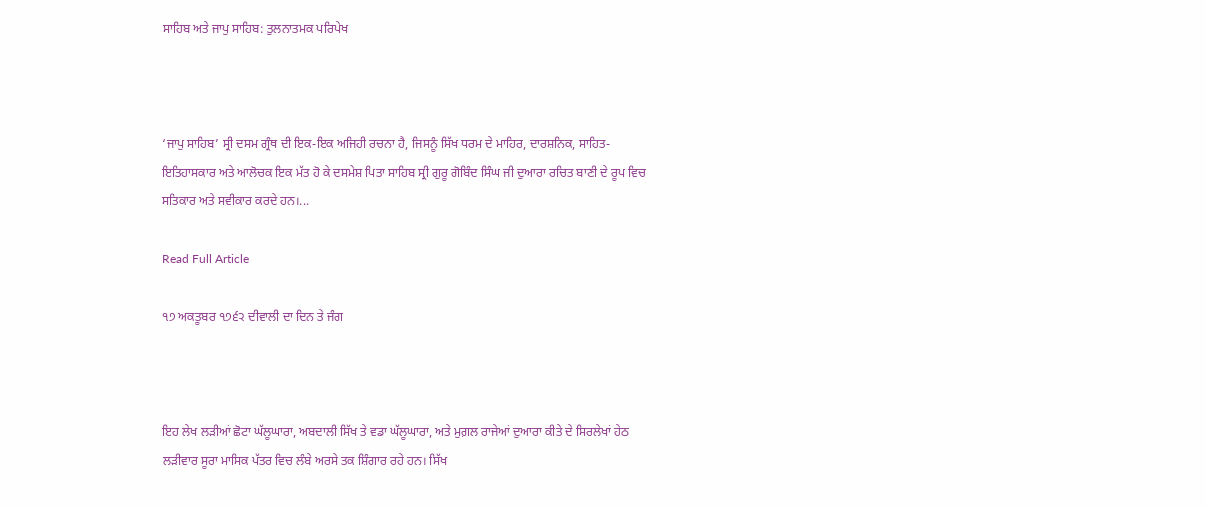ਸਾਹਿਬ ਅਤੇ ਜਾਪੁ ਸਾਹਿਬ: ਤੁਲਨਾਤਮਕ ਪਰਿਪੇਖ



‘ਜਾਪੁ ਸਾਹਿਬ’ ਸ੍ਰੀ ਦਸਮ ਗ੍ਰੰਥ ਦੀ ਇਕ-ਇਕ ਅਜਿਹੀ ਰਚਨਾ ਹੈ, ਜਿਸਨੂੰ ਸਿੱਖ ਧਰਮ ਦੇ ਮਾਹਿਰ, ਦਾਰਸ਼ਨਿਕ, ਸਾਹਿਤ-ਇਤਿਹਾਸਕਾਰ ਅਤੇ ਆਲੋਚਕ ਇਕ ਮੱਤ ਹੋ ਕੇ ਦਸਮੇਸ਼ ਪਿਤਾ ਸਾਹਿਬ ਸ੍ਰੀ ਗੁਰੂ ਗੋਬਿੰਦ ਸਿੰਘ ਜੀ ਦੁਆਰਾ ਰਚਿਤ ਬਾਣੀ ਦੇ ਰੂਪ ਵਿਚ ਸਤਿਕਾਰ ਅਤੇ ਸਵੀਕਾਰ ਕਰਦੇ ਹਨ।...

Read Full Article

੧੭ ਅਕਤੂਬਰ ੧੭੬੨ ਦੀਵਾਲੀ ਦਾ ਦਿਨ ਤੇ ਜੰਗ



ਇਹ ਲੇਖ ਲੜੀਆਂ ਛੋਟਾ ਘੱਲੂਘਾਰਾ, ਅਬਦਾਲੀ ਸਿੱਖ ਤੇ ਵਡਾ ਘੱਲੂਘਾਰਾ, ਅਤੇ ਮੁਗ਼ਲ ਰਾਜੇਆਂ ਦੁਆਰਾ ਕੀਤੇ ਦੇ ਸਿਰਲੇਖਾਂ ਹੇਠ ਲੜੀਵਾਰ ਸੂਰਾ ਮਾਸਿਕ ਪੱਤਰ ਵਿਚ ਲੰਬੇ ਅਰਸੇ ਤਕ ਸ਼ਿੰਗਾਰ ਰਹੇ ਹਨ। ਸਿੱਖ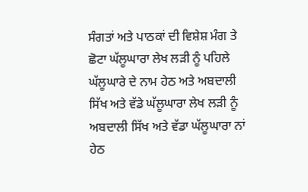ਸੰਗਤਾਂ ਅਤੇ ਪਾਠਕਾਂ ਦੀ ਵਿਸ਼ੇਸ਼ ਮੰਗ ਤੇ ਛੋਟਾ ਘੱਲੂਘਾਰਾ ਲੇਖ ਲੜੀ ਨੂੰ ਪਹਿਲੇ ਘੱਲੂਘਾਰੇ ਦੇ ਨਾਮ ਹੇਠ ਅਤੇ ਅਬਦਾਲੀ ਸਿੱਖ ਅਤੇ ਵੱਡੇ ਘੱਲੂਘਾਰਾ ਲੇਖ ਲੜੀ ਨੂੰ ਅਬਦਾਲੀ ਸਿੱਖ ਅਤੇ ਵੱਡਾ ਘੱਲੂਘਾਰਾ ਨਾਂ ਹੇਠ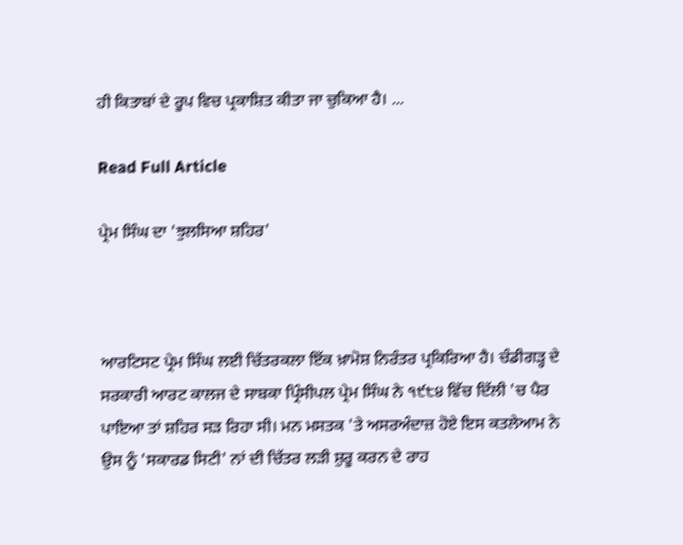ਹੀ ਕਿਤਾਬਾਂ ਦੇ ਰੂਪ ਵਿਚ ਪ੍ਰਕਾਸ਼ਿਤ ਕੀਤਾ ਜਾ ਚੁਕਿਆ ਹੈ। ...

Read Full Article

ਪ੍ਰੇਮ ਸਿੰਘ ਦਾ 'ਝੁਲਸਿਆ ਸ਼ਹਿਰ'



ਆਰਟਿਸਟ ਪ੍ਰੇਮ ਸਿੰਘ ਲਈ ਚਿੱਤਰਕਲਾ ਇੱਕ ਖ਼ਾਮੋਸ਼ ਨਿਰੰਤਰ ਪ੍ਰਕਿਰਿਆ ਹੈ। ਚੰਡੀਗੜ੍ਹ ਦੇ ਸਰਕਾਰੀ ਆਰਟ ਕਾਲਜ ਦੇ ਸਾਬਕਾ ਪ੍ਰਿੰਸੀਪਲ ਪ੍ਰੇਮ ਸਿੰਘ ਨੇ ੧੯੮੪ ਵਿੱਚ ਦਿੱਲੀ 'ਚ ਪੈਰ ਪਾਇਆ ਤਾਂ ਸ਼ਹਿਰ ਸੜ ਰਿਹਾ ਸੀ। ਮਨ ਮਸਤਕ 'ਤੇ ਅਸਰਅੰਦਾਜ਼ ਹੋਏ ਇਸ ਕਤਲੇਆਮ ਨੇ ਉਸ ਨੂੰ 'ਸਕਾਰਡ ਸਿਟੀ' ਨਾਂ ਦੀ ਚਿੱਤਰ ਲੜੀ ਸ਼ੁਰੂ ਕਰਨ ਦੇ ਰਾਹ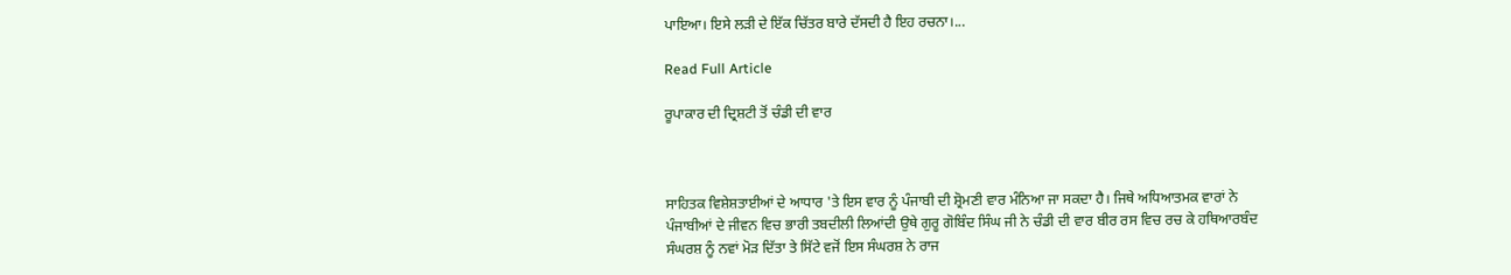ਪਾਇਆ। ਇਸੇ ਲੜੀ ਦੇ ਇੱਕ ਚਿੱਤਰ ਬਾਰੇ ਦੱਸਦੀ ਹੈ ਇਹ ਰਚਨਾ।...

Read Full Article

ਰੂਪਾਕਾਰ ਦੀ ਦ੍ਰਿਸ਼ਟੀ ਤੋਂ ਚੰਡੀ ਦੀ ਵਾਰ



ਸਾਹਿਤਕ ਵਿਸ਼ੇਸ਼ਤਾਈਆਂ ਦੇ ਆਧਾਰ 'ਤੇ ਇਸ ਵਾਰ ਨੂੰ ਪੰਜਾਬੀ ਦੀ ਸ਼੍ਰੋਮਣੀ ਵਾਰ ਮੰਨਿਆ ਜਾ ਸਕਦਾ ਹੈ। ਜਿਥੇ ਅਧਿਆਤਮਕ ਵਾਰਾਂ ਨੇ ਪੰਜਾਬੀਆਂ ਦੇ ਜੀਵਨ ਵਿਚ ਭਾਰੀ ਤਬਦੀਲੀ ਲਿਆਂਦੀ ਉਥੇ ਗੁਰੂ ਗੋਬਿੰਦ ਸਿੰਘ ਜੀ ਨੇ ਚੰਡੀ ਦੀ ਵਾਰ ਬੀਰ ਰਸ ਵਿਚ ਰਚ ਕੇ ਹਥਿਆਰਬੰਦ ਸੰਘਰਸ਼ ਨੂੰ ਨਵਾਂ ਮੋੜ ਦਿੱਤਾ ਤੇ ਸਿੱਟੇ ਵਜੋਂ ਇਸ ਸੰਘਰਸ਼ ਨੇ ਰਾਜ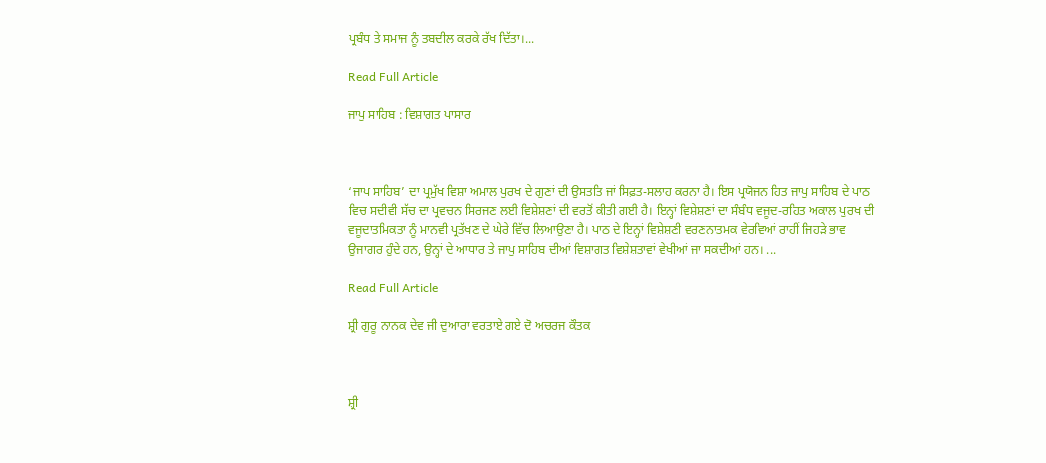ਪ੍ਰਬੰਧ ਤੇ ਸਮਾਜ ਨੂੰ ਤਬਦੀਲ ਕਰਕੇ ਰੱਖ ਦਿੱਤਾ।...

Read Full Article

ਜਾਪੁ ਸਾਹਿਬ : ਵਿਸ਼ਾਗਤ ਪਾਸਾਰ



‘ਜਾਪ ਸਾਹਿਬ’ ਦਾ ਪ੍ਰਮੁੱਖ ਵਿਸ਼ਾ ਅਮਾਲ ਪੁਰਖ ਦੇ ਗੁਣਾਂ ਦੀ ਉਸਤਤਿ ਜਾਂ ਸਿਫ਼ਤ-ਸਲਾਹ ਕਰਨਾ ਹੈ। ਇਸ ਪ੍ਰਯੋਜਨ ਹਿਤ ਜਾਪੁ ਸਾਹਿਬ ਦੇ ਪਾਠ ਵਿਚ ਸਦੀਵੀ ਸੱਚ ਦਾ ਪ੍ਰਵਚਨ ਸਿਰਜਣ ਲਈ ਵਿਸ਼ੇਸ਼ਣਾਂ ਦੀ ਵਰਤੋਂ ਕੀਤੀ ਗਈ ਹੈ। ਇਨ੍ਹਾਂ ਵਿਸ਼ੇਸ਼ਣਾਂ ਦਾ ਸੰਬੰਧ ਵਜੂਦ-ਰਹਿਤ ਅਕਾਲ ਪੁਰਖ ਦੀ ਵਜੂਦਾਤਮਿਕਤਾ ਨੂੰ ਮਾਨਵੀ ਪ੍ਰਤੱਖਣ ਦੇ ਘੇਰੇ ਵਿੱਚ ਲਿਆਉਣਾ ਹੈ। ਪਾਠ ਦੇ ਇਨ੍ਹਾਂ ਵਿਸ਼ੇਸ਼ਣੀ ਵਰਣਨਾਤਮਕ ਵੇਰਵਿਆਂ ਰਾਹੀਂ ਜਿਹੜੇ ਭਾਵ ਉਜਾਗਰ ਹੁੰਦੇ ਹਨ, ਉਨ੍ਹਾਂ ਦੇ ਆਧਾਰ ਤੇ ਜਾਪੁ ਸਾਹਿਬ ਦੀਆਂ ਵਿਸ਼ਾਗਤ ਵਿਸ਼ੇਸ਼ਤਾਵਾਂ ਵੇਖੀਆਂ ਜਾ ਸਕਦੀਆਂ ਹਨ। ...

Read Full Article

ਸ਼੍ਰੀ ਗੁਰੂ ਨਾਨਕ ਦੇਵ ਜੀ ਦੁਆਰਾ ਵਰਤਾਏ ਗਏ ਦੋ ਅਚਰਜ ਕੌਤਕ



ਸ਼੍ਰੀ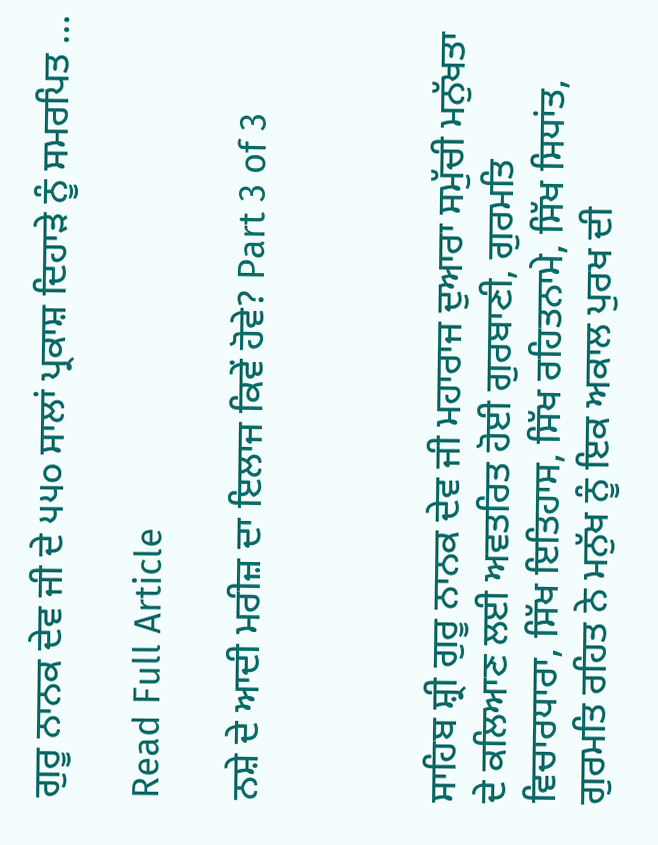ਗੁਰੂ ਨਾਨਕ ਦੇਵ ਜੀ ਦੇ ੫੫੦ ਸਾਲਾਂ ਪ੍ਰਕਾਸ਼ ਦਿਹਾੜੇ ਨੂੰ ਸਮਰਪਿਤ ...

Read Full Article

ਨਸ਼ੇ ਦੇ ਆਦੀ ਮਰੀਜ਼ ਦਾ ਇਲਾਜ ਕਿਵੇਂ ਹੋਵੇ? Part 3 of 3



ਸਾਹਿਬ ਸ਼੍ਰੀ ਗੁਰੂ ਨਾਨਕ ਦੇਵ ਜੀ ਮਹਾਰਾਜ ਦੁਆਰਾ ਸਮੁੱਚੀ ਮਨੁੱਖਤਾ ਦੇ ਕਲਿਆਣ ਲਈ ਅਵਤਰਿਤ ਹੋਈ ਗੁਰਬਾਣੀ, ਗੁਰਮਤਿ ਵਿਚਾਰਧਾਰਾ, ਸਿੱਖ ਇਤਿਹਾਸ, ਸਿੱਖ ਰਹਿਤਨਾਮੇ, ਸਿੱਖ ਸਿਧਾਂਤ, ਗੁਰਮਤਿ ਰਹਿਤ ਨੇ ਮਨੁੱਖ ਨੂੰ ਇਕ ਅਕਾਲ ਪੁਰਖ ਦੀ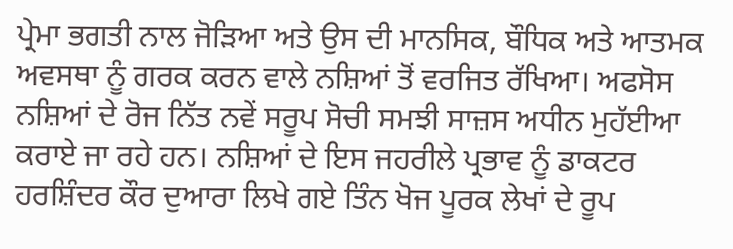ਪ੍ਰੇਮਾ ਭਗਤੀ ਨਾਲ ਜੋੜਿਆ ਅਤੇ ਉਸ ਦੀ ਮਾਨਸਿਕ, ਬੌਧਿਕ ਅਤੇ ਆਤਮਕ ਅਵਸਥਾ ਨੂੰ ਗਰਕ ਕਰਨ ਵਾਲੇ ਨਸ਼ਿਆਂ ਤੋਂ ਵਰਜਿਤ ਰੱਖਿਆ। ਅਫਸੋਸ ਨਸ਼ਿਆਂ ਦੇ ਰੋਜ ਨਿੱਤ ਨਵੇਂ ਸਰੂਪ ਸੋਚੀ ਸਮਝੀ ਸਾਜ਼ਸ ਅਧੀਨ ਮੁਹੱਈਆ ਕਰਾਏ ਜਾ ਰਹੇ ਹਨ। ਨਸ਼ਿਆਂ ਦੇ ਇਸ ਜਹਰੀਲੇ ਪ੍ਰਭਾਵ ਨੂੰ ਡਾਕਟਰ ਹਰਸ਼ਿੰਦਰ ਕੌਰ ਦੁਆਰਾ ਲਿਖੇ ਗਏ ਤਿੰਨ ਖੋਜ ਪੂਰਕ ਲੇਖਾਂ ਦੇ ਰੂਪ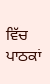ਵਿੱਚ ਪਾਠਕਾਂ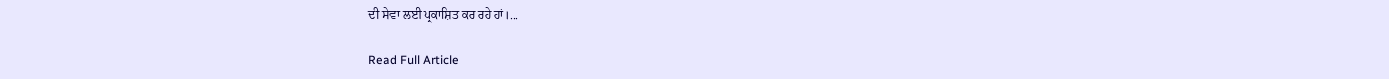ਦੀ ਸੇਵਾ ਲਈ ਪ੍ਰਕਾਸ਼ਿਤ ਕਰ ਰਹੇ ਹਾਂ।...

Read Full Article